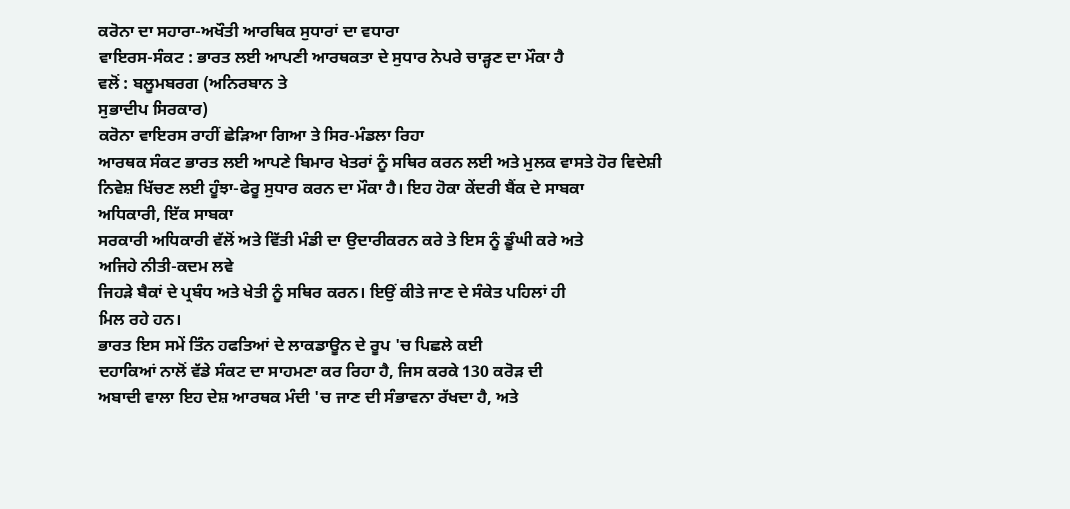ਕਰੋਨਾ ਦਾ ਸਹਾਰਾ-ਅਖੌਤੀ ਆਰਥਿਕ ਸੁਧਾਰਾਂ ਦਾ ਵਧਾਰਾ
ਵਾਇਰਸ-ਸੰਕਟ : ਭਾਰਤ ਲਈ ਆਪਣੀ ਆਰਥਕਤਾ ਦੇ ਸੁਧਾਰ ਨੇਪਰੇ ਚਾੜ੍ਹਣ ਦਾ ਮੌਕਾ ਹੈ
ਵਲੋਂ : ਬਲੂਮਬਰਗ (ਅਨਿਰਬਾਨ ਤੇ
ਸੁਭਾਦੀਪ ਸਿਰਕਾਰ)
ਕਰੋਨਾ ਵਾਇਰਸ ਰਾਹੀਂ ਛੇੜਿਆ ਗਿਆ ਤੇ ਸਿਰ-ਮੰਡਲਾ ਰਿਹਾ
ਆਰਥਕ ਸੰਕਟ ਭਾਰਤ ਲਈ ਆਪਣੇ ਬਿਮਾਰ ਖੇਤਰਾਂ ਨੂੰ ਸਥਿਰ ਕਰਨ ਲਈ ਅਤੇ ਮੁਲਕ ਵਾਸਤੇ ਹੋਰ ਵਿਦੇਸ਼ੀ
ਨਿਵੇਸ਼ ਖਿੱਚਣ ਲਈ ਹੂੰਝਾ-ਫੇਰੂ ਸੁਧਾਰ ਕਰਨ ਦਾ ਮੌਕਾ ਹੈ। ਇਹ ਹੋਕਾ ਕੇਂਦਰੀ ਬੈਂਕ ਦੇ ਸਾਬਕਾ
ਅਧਿਕਾਰੀ, ਇੱਕ ਸਾਬਕਾ
ਸਰਕਾਰੀ ਅਧਿਕਾਰੀ ਵੱਲੋਂ ਅਤੇ ਵਿੱਤੀ ਮੰਡੀ ਦਾ ਉਦਾਰੀਕਰਨ ਕਰੇ ਤੇ ਇਸ ਨੂੰ ਡੂੰਘੀ ਕਰੇ ਅਤੇ
ਅਜਿਹੇ ਨੀਤੀ-ਕਦਮ ਲਵੇ
ਜਿਹੜੇ ਬੈਕਾਂ ਦੇ ਪ੍ਰਬੰਧ ਅਤੇ ਖੇਤੀ ਨੂੰ ਸਥਿਰ ਕਰਨ। ਇਉਂ ਕੀਤੇ ਜਾਣ ਦੇ ਸੰਕੇਤ ਪਹਿਲਾਂ ਹੀ
ਮਿਲ ਰਹੇ ਹਨ।
ਭਾਰਤ ਇਸ ਸਮੇਂ ਤਿੰਨ ਹਫਤਿਆਂ ਦੇ ਲਾਕਡਾਊਨ ਦੇ ਰੂਪ 'ਚ ਪਿਛਲੇ ਕਈ
ਦਹਾਕਿਆਂ ਨਾਲੋਂ ਵੱਡੇ ਸੰਕਟ ਦਾ ਸਾਹਮਣਾ ਕਰ ਰਿਹਾ ਹੈ, ਜਿਸ ਕਰਕੇ 130 ਕਰੋੜ ਦੀ
ਅਬਾਦੀ ਵਾਲਾ ਇਹ ਦੇਸ਼ ਆਰਥਕ ਮੰਦੀ 'ਚ ਜਾਣ ਦੀ ਸੰਭਾਵਨਾ ਰੱਖਦਾ ਹੈ, ਅਤੇ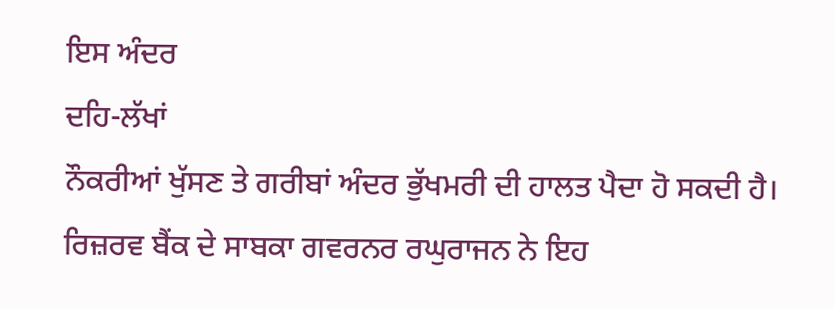ਇਸ ਅੰਦਰ
ਦਹਿ-ਲੱਖਾਂ
ਨੌਕਰੀਆਂ ਖੁੱਸਣ ਤੇ ਗਰੀਬਾਂ ਅੰਦਰ ਭੁੱਖਮਰੀ ਦੀ ਹਾਲਤ ਪੈਦਾ ਹੋ ਸਕਦੀ ਹੈ।
ਰਿਜ਼ਰਵ ਬੈਂਕ ਦੇ ਸਾਬਕਾ ਗਵਰਨਰ ਰਘੁਰਾਜਨ ਨੇ ਇਹ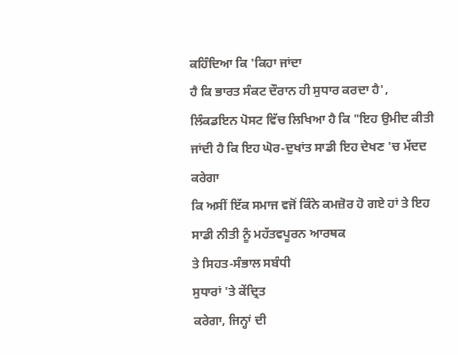ਕਹਿੰਦਿਆ ਕਿ 'ਕਿਹਾ ਜਾਂਦਾ
ਹੈ ਕਿ ਭਾਰਤ ਸੰਕਟ ਦੌਰਾਨ ਹੀ ਸੁਧਾਰ ਕਰਦਾ ਹੈ', ਲਿੰਕਡਇਨ ਪੋਸਟ ਵਿੱਚ ਲਿਖਿਆ ਹੈ ਕਿ "ਇਹ ਉਮੀਦ ਕੀਤੀ
ਜਾਂਦੀ ਹੈ ਕਿ ਇਹ ਘੋਰ-ਦੁਖਾਂਤ ਸਾਡੀ ਇਹ ਦੇਖਣ 'ਚ ਮੱਦਦ ਕਰੇਗਾ
ਕਿ ਅਸੀਂ ਇੱਕ ਸਮਾਜ ਵਜੋਂ ਕਿੰਨੇ ਕਮਜ਼ੋਰ ਹੋ ਗਏ ਹਾਂ ਤੇ ਇਹ ਸਾਡੀ ਨੀਤੀ ਨੂੰ ਮਹੱਤਵਪੂਰਨ ਆਰਥਕ
ਤੇ ਸਿਹਤ-ਸੰਭਾਲ ਸਬੰਧੀ
ਸੁਧਾਰਾਂ 'ਤੇ ਕੇਂਦ੍ਰਿਤ
ਕਰੇਗਾ, ਜਿਨ੍ਹਾਂ ਦੀ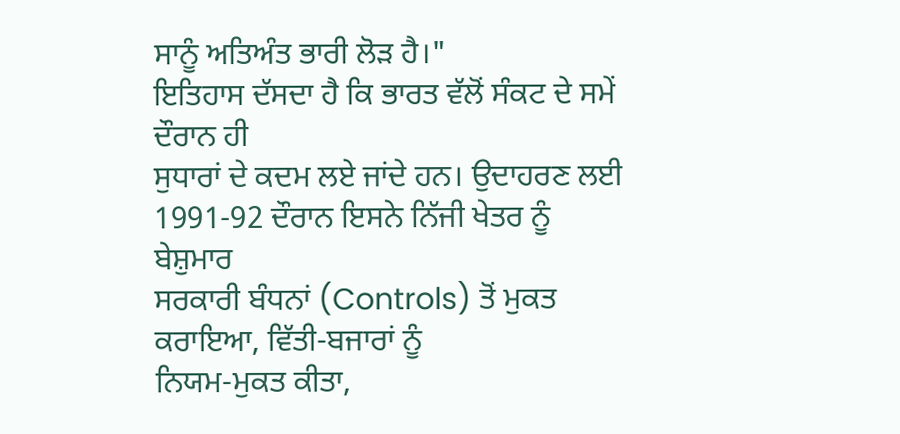ਸਾਨੂੰ ਅਤਿਅੰਤ ਭਾਰੀ ਲੋੜ ਹੈ।"
ਇਤਿਹਾਸ ਦੱਸਦਾ ਹੈ ਕਿ ਭਾਰਤ ਵੱਲੋਂ ਸੰਕਟ ਦੇ ਸਮੇਂ ਦੌਰਾਨ ਹੀ
ਸੁਧਾਰਾਂ ਦੇ ਕਦਮ ਲਏ ਜਾਂਦੇ ਹਨ। ਉਦਾਹਰਣ ਲਈ 1991-92 ਦੌਰਾਨ ਇਸਨੇ ਨਿੱਜੀ ਖੇਤਰ ਨੂੰ ਬੇਸ਼ੁਮਾਰ
ਸਰਕਾਰੀ ਬੰਧਨਾਂ (Controls) ਤੋਂ ਮੁਕਤ
ਕਰਾਇਆ, ਵਿੱਤੀ-ਬਜਾਰਾਂ ਨੂੰ
ਨਿਯਮ-ਮੁਕਤ ਕੀਤਾ,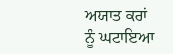ਅਯਾਤ ਕਰਾਂ
ਨੂੰ ਘਟਾਇਆ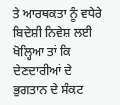ਤੇ ਆਰਥਕਤਾ ਨੂੰ ਵਧੇਰੇ ਬਿਦੇਸ਼ੀ ਨਿਵੇਸ਼ ਲਈ ਖੋਲ੍ਹਿਆ ਤਾਂ ਕਿ ਦੇਣਦਾਰੀਆਂ ਦੇ
ਭੁਗਤਾਨ ਦੇ ਸੰਕਟ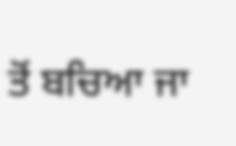ਤੋਂ ਬਚਿਆ ਜਾ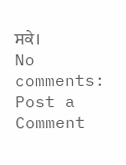ਸਕੇ।
No comments:
Post a Comment